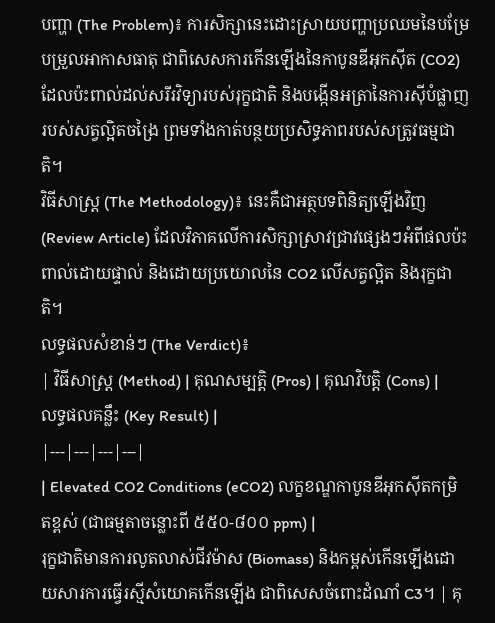បញ្ហា (The Problem)៖ ការសិក្សានេះដោះស្រាយបញ្ហាប្រឈមនៃបម្រែបម្រួលអាកាសធាតុ ជាពិសេសការកើនឡើងនៃកាបូនឌីអុកស៊ីត (CO2) ដែលប៉ះពាល់ដល់សរីរវិទ្យារបស់រុក្ខជាតិ និងបង្កើនអត្រានៃការស៊ីបំផ្លាញរបស់សត្វល្អិតចង្រៃ ព្រមទាំងកាត់បន្ថយប្រសិទ្ធភាពរបស់សត្រូវធម្មជាតិ។
វិធីសាស្ត្រ (The Methodology)៖ នេះគឺជាអត្ថបទពិនិត្យឡើងវិញ (Review Article) ដែលវិភាគលើការសិក្សាស្រាវជ្រាវផ្សេងៗអំពីផលប៉ះពាល់ដោយផ្ទាល់ និងដោយប្រយោលនៃ CO2 លើសត្វល្អិត និងរុក្ខជាតិ។
លទ្ធផលសំខាន់ៗ (The Verdict)៖
| វិធីសាស្ត្រ (Method) | គុណសម្បត្តិ (Pros) | គុណវិបត្តិ (Cons) | លទ្ធផលគន្លឹះ (Key Result) |
|---|---|---|---|
| Elevated CO2 Conditions (eCO2) លក្ខខណ្ឌកាបូនឌីអុកស៊ីតកម្រិតខ្ពស់ (ជាធម្មតាចន្លោះពី ៥៥០-៨០០ ppm) |
រុក្ខជាតិមានការលូតលាស់ជីវម៉ាស (Biomass) និងកម្ពស់កើនឡើងដោយសារការធ្វើរស្មីសំយោគកើនឡើង ជាពិសេសចំពោះដំណាំ C3។ | គុ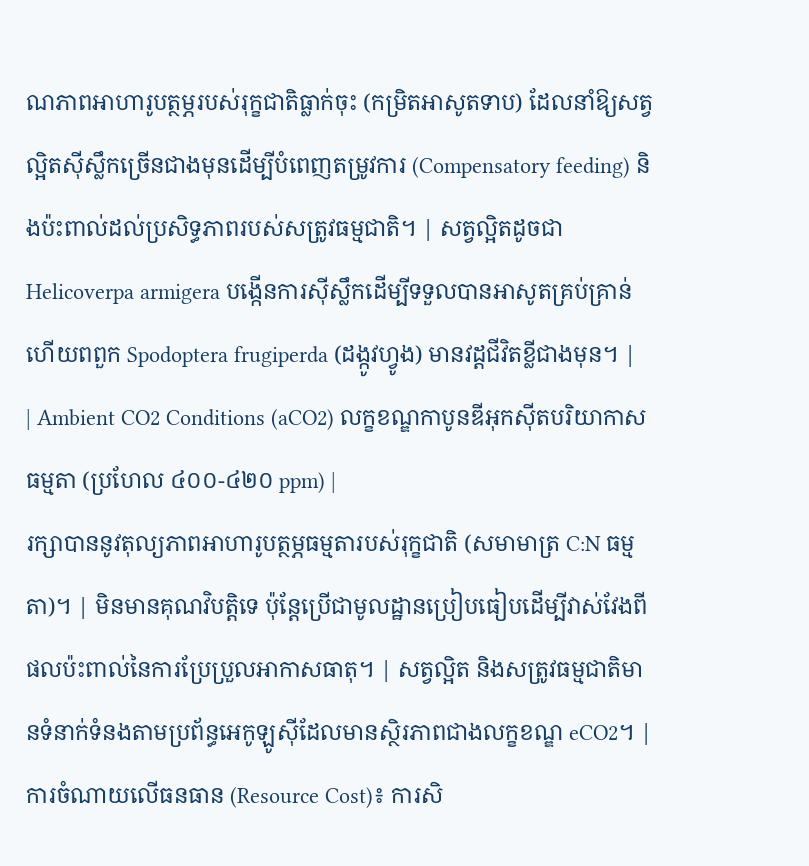ណភាពអាហារូបត្ថម្ភរបស់រុក្ខជាតិធ្លាក់ចុះ (កម្រិតអាសូតទាប) ដែលនាំឱ្យសត្វល្អិតស៊ីស្លឹកច្រើនជាងមុនដើម្បីបំពេញតម្រូវការ (Compensatory feeding) និងប៉ះពាល់ដល់ប្រសិទ្ធភាពរបស់សត្រូវធម្មជាតិ។ | សត្វល្អិតដូចជា Helicoverpa armigera បង្កើនការស៊ីស្លឹកដើម្បីទទួលបានអាសូតគ្រប់គ្រាន់ ហើយពពួក Spodoptera frugiperda (ដង្កូវហ្វូង) មានវដ្តជីវិតខ្លីជាងមុន។ |
| Ambient CO2 Conditions (aCO2) លក្ខខណ្ឌកាបូនឌីអុកស៊ីតបរិយាកាសធម្មតា (ប្រហែល ៤០០-៤២០ ppm) |
រក្សាបាននូវតុល្យភាពអាហារូបត្ថម្ភធម្មតារបស់រុក្ខជាតិ (សមាមាត្រ C:N ធម្មតា)។ | មិនមានគុណវិបត្តិទេ ប៉ុន្តែប្រើជាមូលដ្ឋានប្រៀបធៀបដើម្បីវាស់វែងពីផលប៉ះពាល់នៃការប្រែប្រួលអាកាសធាតុ។ | សត្វល្អិត និងសត្រូវធម្មជាតិមានទំនាក់ទំនងតាមប្រព័ន្ធអេកូឡូស៊ីដែលមានស្ថិរភាពជាងលក្ខខណ្ឌ eCO2។ |
ការចំណាយលើធនធាន (Resource Cost)៖ ការសិ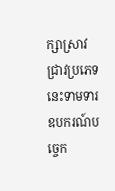ក្សាស្រាវជ្រាវប្រភេទនេះទាមទារឧបករណ៍បច្ចេក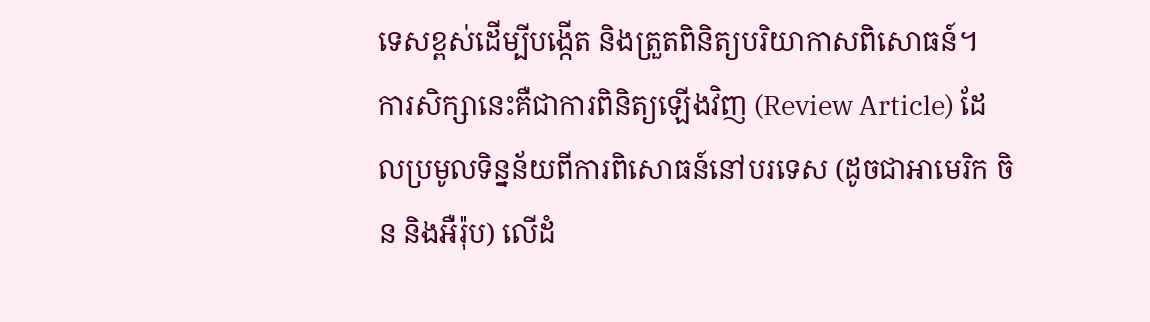ទេសខ្ពស់ដើម្បីបង្កើត និងត្រួតពិនិត្យបរិយាកាសពិសោធន៍។
ការសិក្សានេះគឺជាការពិនិត្យឡើងវិញ (Review Article) ដែលប្រមូលទិន្នន័យពីការពិសោធន៍នៅបរទេស (ដូចជាអាមេរិក ចិន និងអឺរ៉ុប) លើដំ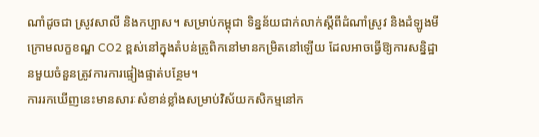ណាំដូចជា ស្រូវសាលី និងកប្បាស។ សម្រាប់កម្ពុជា ទិន្នន័យជាក់លាក់ស្តីពីដំណាំស្រូវ និងដំឡូងមីក្រោមលក្ខខណ្ឌ CO2 ខ្ពស់នៅក្នុងតំបន់ត្រូពិកនៅមានកម្រិតនៅឡើយ ដែលអាចធ្វើឱ្យការសន្និដ្ឋានមួយចំនួនត្រូវការការផ្ទៀងផ្ទាត់បន្ថែម។
ការរកឃើញនេះមានសារៈសំខាន់ខ្លាំងសម្រាប់វិស័យកសិកម្មនៅក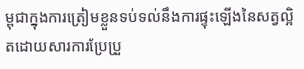ម្ពុជាក្នុងការត្រៀមខ្លួនទប់ទល់នឹងការផ្ទុះឡើងនៃសត្វល្អិតដោយសារការប្រែប្រួ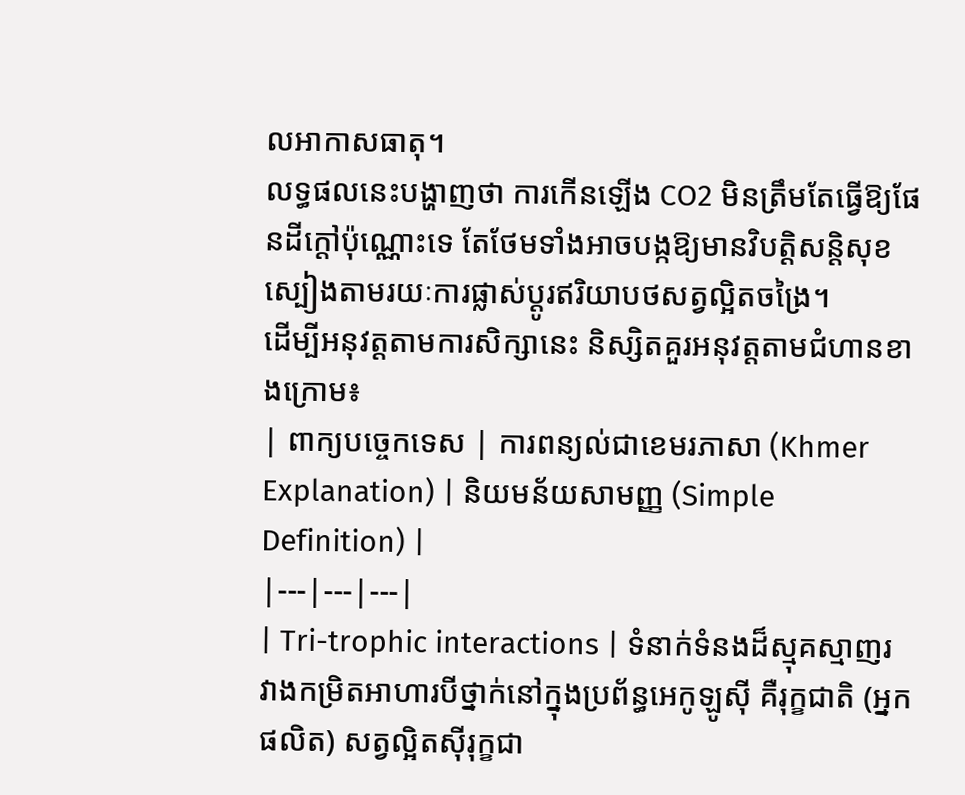លអាកាសធាតុ។
លទ្ធផលនេះបង្ហាញថា ការកើនឡើង CO2 មិនត្រឹមតែធ្វើឱ្យផែនដីក្តៅប៉ុណ្ណោះទេ តែថែមទាំងអាចបង្កឱ្យមានវិបត្តិសន្តិសុខស្បៀងតាមរយៈការផ្លាស់ប្តូរឥរិយាបថសត្វល្អិតចង្រៃ។
ដើម្បីអនុវត្តតាមការសិក្សានេះ និស្សិតគួរអនុវត្តតាមជំហានខាងក្រោម៖
| ពាក្យបច្ចេកទេស | ការពន្យល់ជាខេមរភាសា (Khmer Explanation) | និយមន័យសាមញ្ញ (Simple Definition) |
|---|---|---|
| Tri-trophic interactions | ទំនាក់ទំនងដ៏ស្មុគស្មាញរវាងកម្រិតអាហារបីថ្នាក់នៅក្នុងប្រព័ន្ធអេកូឡូស៊ី គឺរុក្ខជាតិ (អ្នកផលិត) សត្វល្អិតស៊ីរុក្ខជា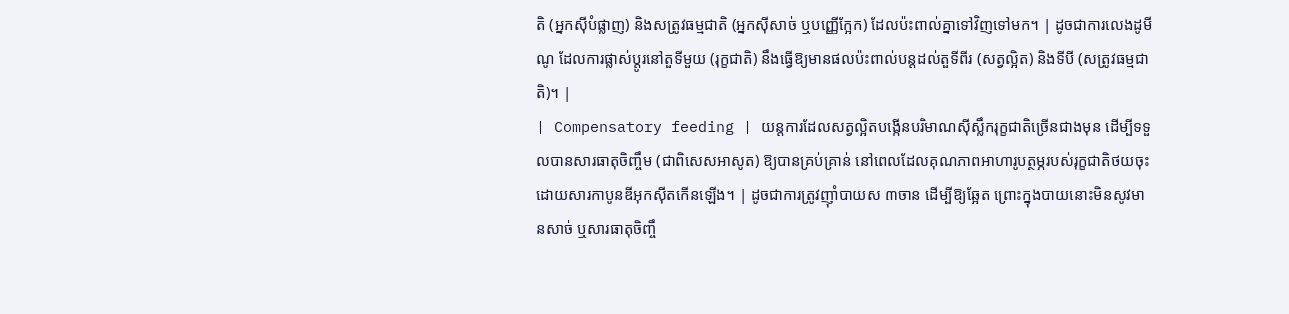តិ (អ្នកស៊ីបំផ្លាញ) និងសត្រូវធម្មជាតិ (អ្នកស៊ីសាច់ ឬបញ្ញើក្អែក) ដែលប៉ះពាល់គ្នាទៅវិញទៅមក។ | ដូចជាការលេងដូមីណូ ដែលការផ្លាស់ប្តូរនៅតួទីមួយ (រុក្ខជាតិ) នឹងធ្វើឱ្យមានផលប៉ះពាល់បន្តដល់តួទីពីរ (សត្វល្អិត) និងទីបី (សត្រូវធម្មជាតិ)។ |
| Compensatory feeding | យន្តការដែលសត្វល្អិតបង្កើនបរិមាណស៊ីស្លឹករុក្ខជាតិច្រើនជាងមុន ដើម្បីទទួលបានសារធាតុចិញ្ចឹម (ជាពិសេសអាសូត) ឱ្យបានគ្រប់គ្រាន់ នៅពេលដែលគុណភាពអាហារូបត្ថម្ភរបស់រុក្ខជាតិថយចុះដោយសារកាបូនឌីអុកស៊ីតកើនឡើង។ | ដូចជាការត្រូវញ៉ាំបាយស ៣ចាន ដើម្បីឱ្យឆ្អែត ព្រោះក្នុងបាយនោះមិនសូវមានសាច់ ឬសារធាតុចិញ្ចឹ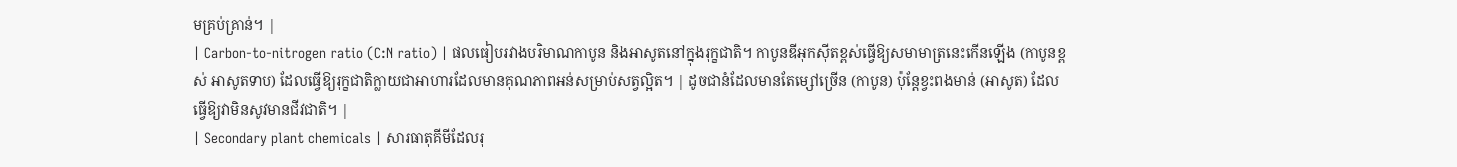មគ្រប់គ្រាន់។ |
| Carbon-to-nitrogen ratio (C:N ratio) | ផលធៀបរវាងបរិមាណកាបូន និងអាសូតនៅក្នុងរុក្ខជាតិ។ កាបូនឌីអុកស៊ីតខ្ពស់ធ្វើឱ្យសមាមាត្រនេះកើនឡើង (កាបូនខ្ពស់ អាសូតទាប) ដែលធ្វើឱ្យរុក្ខជាតិក្លាយជាអាហារដែលមានគុណភាពអន់សម្រាប់សត្វល្អិត។ | ដូចជានំដែលមានតែម្សៅច្រើន (កាបូន) ប៉ុន្តែខ្វះពងមាន់ (អាសូត) ដែលធ្វើឱ្យវាមិនសូវមានជីវជាតិ។ |
| Secondary plant chemicals | សារធាតុគីមីដែលរុ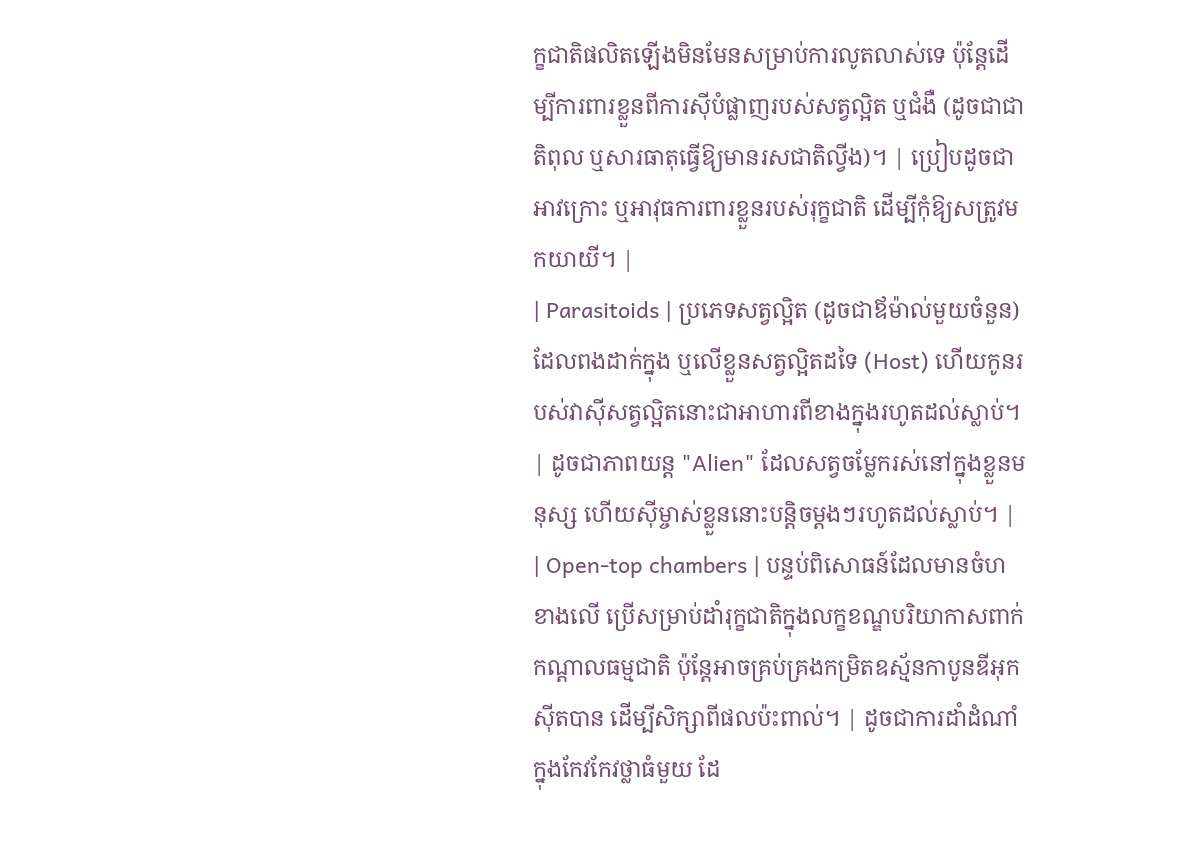ក្ខជាតិផលិតឡើងមិនមែនសម្រាប់ការលូតលាស់ទេ ប៉ុន្តែដើម្បីការពារខ្លួនពីការស៊ីបំផ្លាញរបស់សត្វល្អិត ឬជំងឺ (ដូចជាជាតិពុល ឬសារធាតុធ្វើឱ្យមានរសជាតិល្វីង)។ | ប្រៀបដូចជាអាវក្រោះ ឬអាវុធការពារខ្លួនរបស់រុក្ខជាតិ ដើម្បីកុំឱ្យសត្រូវមកយាយី។ |
| Parasitoids | ប្រភេទសត្វល្អិត (ដូចជាឪម៉ាល់មួយចំនួន) ដែលពងដាក់ក្នុង ឬលើខ្លួនសត្វល្អិតដទៃ (Host) ហើយកូនរបស់វាស៊ីសត្វល្អិតនោះជាអាហារពីខាងក្នុងរហូតដល់ស្លាប់។ | ដូចជាភាពយន្ត "Alien" ដែលសត្វចម្លែករស់នៅក្នុងខ្លួនមនុស្ស ហើយស៊ីម្ចាស់ខ្លួននោះបន្តិចម្តងៗរហូតដល់ស្លាប់។ |
| Open-top chambers | បន្ទប់ពិសោធន៍ដែលមានចំហខាងលើ ប្រើសម្រាប់ដាំរុក្ខជាតិក្នុងលក្ខខណ្ឌបរិយាកាសពាក់កណ្តាលធម្មជាតិ ប៉ុន្តែអាចគ្រប់គ្រងកម្រិតឧស្ម័នកាបូនឌីអុកស៊ីតបាន ដើម្បីសិក្សាពីផលប៉ះពាល់។ | ដូចជាការដាំដំណាំក្នុងកែវកែវថ្លាធំមួយ ដែ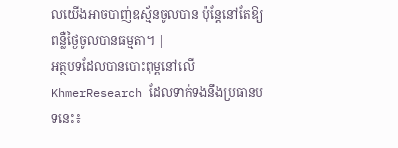លយើងអាចបាញ់ឧស្ម័នចូលបាន ប៉ុន្តែនៅតែឱ្យពន្លឺថ្ងៃចូលបានធម្មតា។ |
អត្ថបទដែលបានបោះពុម្ពនៅលើ KhmerResearch ដែលទាក់ទងនឹងប្រធានបទនេះ៖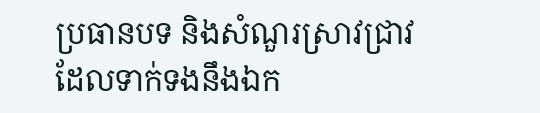ប្រធានបទ និងសំណួរស្រាវជ្រាវដែលទាក់ទងនឹងឯក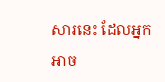សារនេះ ដែលអ្នកអាច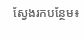ស្វែងរកបន្ថែម៖